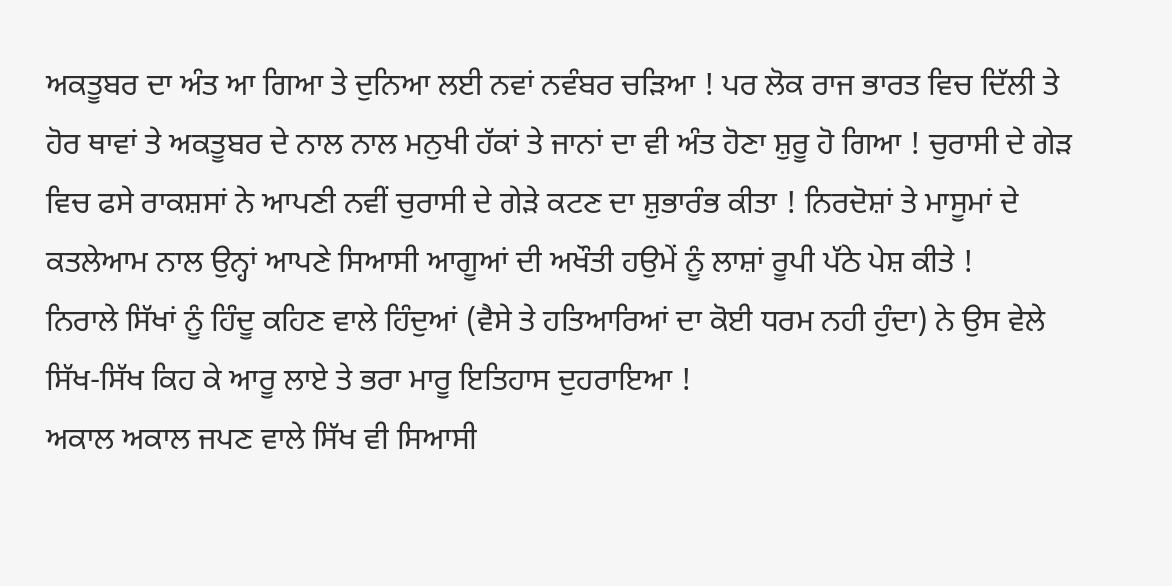ਅਕਤੂਬਰ ਦਾ ਅੰਤ ਆ ਗਿਆ ਤੇ ਦੁਨਿਆ ਲਈ ਨਵਾਂ ਨਵੰਬਰ ਚੜਿਆ ! ਪਰ ਲੋਕ ਰਾਜ ਭਾਰਤ ਵਿਚ ਦਿੱਲੀ ਤੇ ਹੋਰ ਥਾਵਾਂ ਤੇ ਅਕਤੂਬਰ ਦੇ ਨਾਲ ਨਾਲ ਮਨੁਖੀ ਹੱਕਾਂ ਤੇ ਜਾਨਾਂ ਦਾ ਵੀ ਅੰਤ ਹੋਣਾ ਸ਼ੁਰੂ ਹੋ ਗਿਆ ! ਚੁਰਾਸੀ ਦੇ ਗੇੜ ਵਿਚ ਫਸੇ ਰਾਕਸ਼ਸਾਂ ਨੇ ਆਪਣੀ ਨਵੀਂ ਚੁਰਾਸੀ ਦੇ ਗੇੜੇ ਕਟਣ ਦਾ ਸ਼ੁਭਾਰੰਭ ਕੀਤਾ ! ਨਿਰਦੋਸ਼ਾਂ ਤੇ ਮਾਸੂਮਾਂ ਦੇ ਕਤਲੇਆਮ ਨਾਲ ਉਨ੍ਹਾਂ ਆਪਣੇ ਸਿਆਸੀ ਆਗੂਆਂ ਦੀ ਅਖੌਤੀ ਹਉਮੇਂ ਨੂੰ ਲਾਸ਼ਾਂ ਰੂਪੀ ਪੱਠੇ ਪੇਸ਼ ਕੀਤੇ !
ਨਿਰਾਲੇ ਸਿੱਖਾਂ ਨੂੰ ਹਿੰਦੂ ਕਹਿਣ ਵਾਲੇ ਹਿੰਦੁਆਂ (ਵੈਸੇ ਤੇ ਹਤਿਆਰਿਆਂ ਦਾ ਕੋਈ ਧਰਮ ਨਹੀ ਹੁੰਦਾ) ਨੇ ਉਸ ਵੇਲੇ ਸਿੱਖ-ਸਿੱਖ ਕਿਹ ਕੇ ਆਰੂ ਲਾਏ ਤੇ ਭਰਾ ਮਾਰੂ ਇਤਿਹਾਸ ਦੁਹਰਾਇਆ !
ਅਕਾਲ ਅਕਾਲ ਜਪਣ ਵਾਲੇ ਸਿੱਖ ਵੀ ਸਿਆਸੀ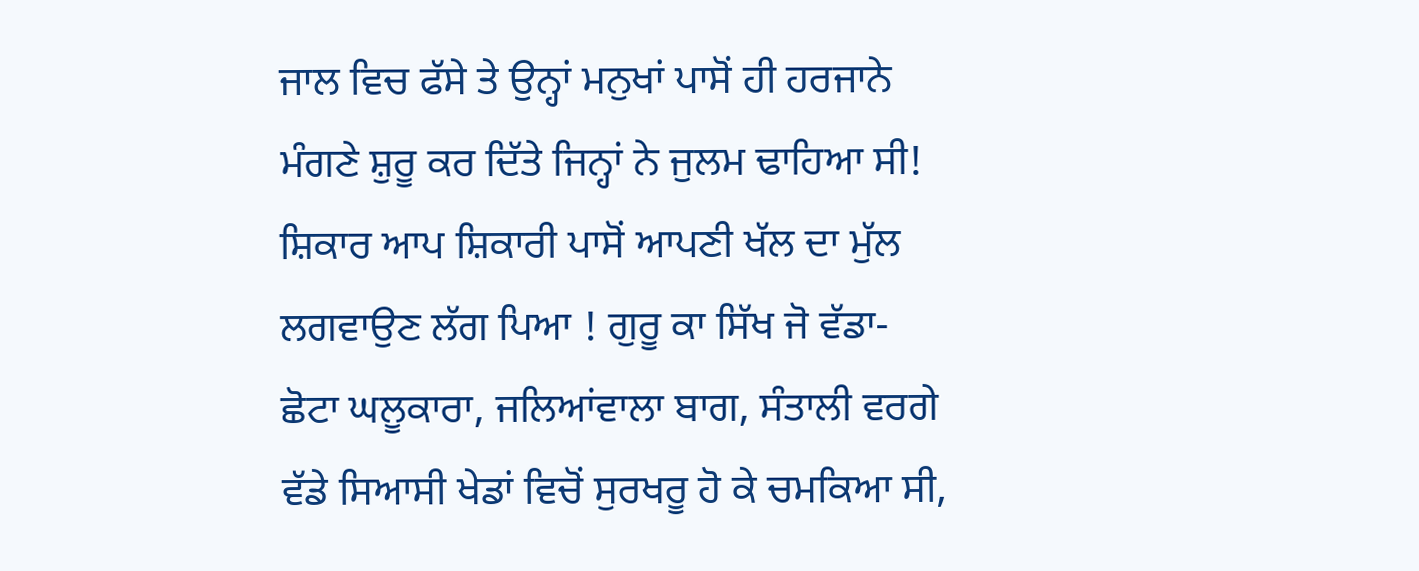ਜਾਲ ਵਿਚ ਫੱਸੇ ਤੇ ਉਨ੍ਹਾਂ ਮਨੁਖਾਂ ਪਾਸੋਂ ਹੀ ਹਰਜਾਨੇ ਮੰਗਣੇ ਸ਼ੁਰੂ ਕਰ ਦਿੱਤੇ ਜਿਨ੍ਹਾਂ ਨੇ ਜੁਲਮ ਢਾਹਿਆ ਸੀ! ਸ਼ਿਕਾਰ ਆਪ ਸ਼ਿਕਾਰੀ ਪਾਸੋਂ ਆਪਣੀ ਖੱਲ ਦਾ ਮੁੱਲ ਲਗਵਾਉਣ ਲੱਗ ਪਿਆ ! ਗੁਰੂ ਕਾ ਸਿੱਖ ਜੋ ਵੱਡਾ- ਛੋਟਾ ਘਲੂਕਾਰਾ, ਜਲਿਆਂਵਾਲਾ ਬਾਗ, ਸੰਤਾਲੀ ਵਰਗੇ ਵੱਡੇ ਸਿਆਸੀ ਖੇਡਾਂ ਵਿਚੋਂ ਸੁਰਖਰੂ ਹੋ ਕੇ ਚਮਕਿਆ ਸੀ,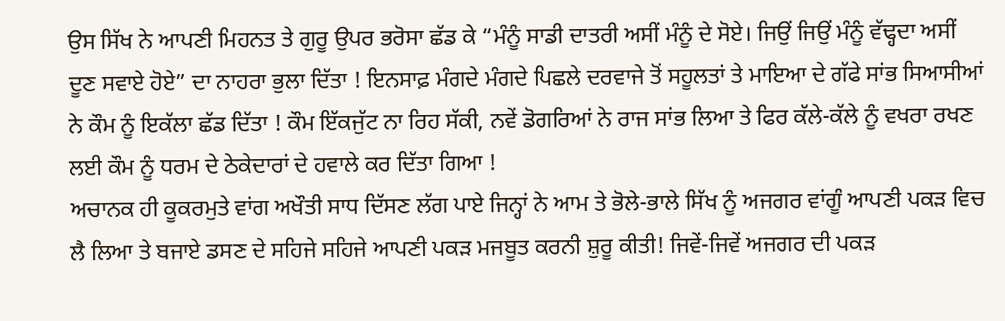ਉਸ ਸਿੱਖ ਨੇ ਆਪਣੀ ਮਿਹਨਤ ਤੇ ਗੁਰੂ ਉਪਰ ਭਰੋਸਾ ਛੱਡ ਕੇ “ਮੰਨੂੰ ਸਾਡੀ ਦਾਤਰੀ ਅਸੀਂ ਮੰਨੂੰ ਦੇ ਸੋਏ। ਜਿਉਂ ਜਿਉਂ ਮੰਨੂੰ ਵੱਢ੍ਹਦਾ ਅਸੀਂ ਦੂਣ ਸਵਾਏ ਹੋਏ” ਦਾ ਨਾਹਰਾ ਭੁਲਾ ਦਿੱਤਾ ! ਇਨਸਾਫ਼ ਮੰਗਦੇ ਮੰਗਦੇ ਪਿਛਲੇ ਦਰਵਾਜੇ ਤੋਂ ਸਹੂਲਤਾਂ ਤੇ ਮਾਇਆ ਦੇ ਗੱਫੇ ਸਾਂਭ ਸਿਆਸੀਆਂ ਨੇ ਕੌਮ ਨੂੰ ਇਕੱਲਾ ਛੱਡ ਦਿੱਤਾ ! ਕੌਮ ਇੱਕਜੁੱਟ ਨਾ ਰਿਹ ਸੱਕੀ, ਨਵੇਂ ਡੋਗਰਿਆਂ ਨੇ ਰਾਜ ਸਾਂਭ ਲਿਆ ਤੇ ਫਿਰ ਕੱਲੇ-ਕੱਲੇ ਨੂੰ ਵਖਰਾ ਰਖਣ ਲਈ ਕੌਮ ਨੂੰ ਧਰਮ ਦੇ ਠੇਕੇਦਾਰਾਂ ਦੇ ਹਵਾਲੇ ਕਰ ਦਿੱਤਾ ਗਿਆ !
ਅਚਾਨਕ ਹੀ ਕੂਕਰਮੁਤੇ ਵਾਂਗ ਅਖੌਤੀ ਸਾਧ ਦਿੱਸਣ ਲੱਗ ਪਾਏ ਜਿਨ੍ਹਾਂ ਨੇ ਆਮ ਤੇ ਭੋਲੇ-ਭਾਲੇ ਸਿੱਖ ਨੂੰ ਅਜਗਰ ਵਾਂਗੂੰ ਆਪਣੀ ਪਕੜ ਵਿਚ ਲੈ ਲਿਆ ਤੇ ਬਜਾਏ ਡਸਣ ਦੇ ਸਹਿਜੇ ਸਹਿਜੇ ਆਪਣੀ ਪਕੜ ਮਜਬੂਤ ਕਰਨੀ ਸ਼ੁਰੂ ਕੀਤੀ! ਜਿਵੇਂ-ਜਿਵੇਂ ਅਜਗਰ ਦੀ ਪਕੜ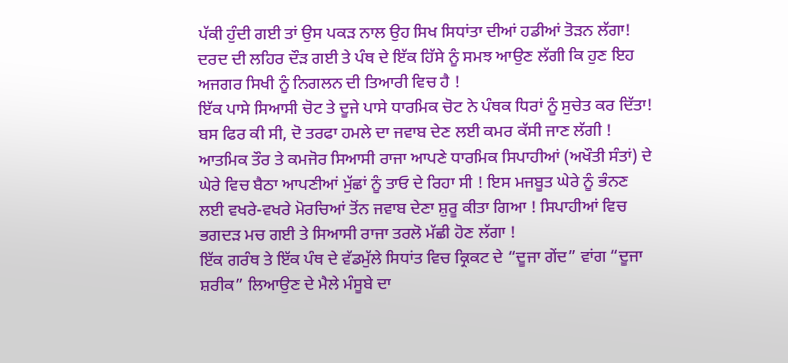ਪੱਕੀ ਹੁੰਦੀ ਗਈ ਤਾਂ ਉਸ ਪਕੜ ਨਾਲ ਉਹ ਸਿਖ ਸਿਧਾਂਤਾ ਦੀਆਂ ਹਡੀਆਂ ਤੋੜਨ ਲੱਗਾ! ਦਰਦ ਦੀ ਲਹਿਰ ਦੌੜ ਗਈ ਤੇ ਪੰਥ ਦੇ ਇੱਕ ਹਿੱਸੇ ਨੂੰ ਸਮਝ ਆਉਣ ਲੱਗੀ ਕਿ ਹੁਣ ਇਹ ਅਜਗਰ ਸਿਖੀ ਨੂੰ ਨਿਗਲਨ ਦੀ ਤਿਆਰੀ ਵਿਚ ਹੈ !
ਇੱਕ ਪਾਸੇ ਸਿਆਸੀ ਚੋਟ ਤੇ ਦੂਜੇ ਪਾਸੇ ਧਾਰਮਿਕ ਚੋਟ ਨੇ ਪੰਥਕ ਧਿਰਾਂ ਨੂੰ ਸੁਚੇਤ ਕਰ ਦਿੱਤਾ! ਬਸ ਫਿਰ ਕੀ ਸੀ, ਦੋ ਤਰਫਾ ਹਮਲੇ ਦਾ ਜਵਾਬ ਦੇਣ ਲਈ ਕਮਰ ਕੱਸੀ ਜਾਣ ਲੱਗੀ ! ਆਤਮਿਕ ਤੌਰ ਤੇ ਕਮਜੋਰ ਸਿਆਸੀ ਰਾਜਾ ਆਪਣੇ ਧਾਰਮਿਕ ਸਿਪਾਹੀਆਂ (ਅਖੌਤੀ ਸੰਤਾਂ) ਦੇ ਘੇਰੇ ਵਿਚ ਬੈਠਾ ਆਪਣੀਆਂ ਮੁੱਛਾਂ ਨੂੰ ਤਾਓ ਦੇ ਰਿਹਾ ਸੀ ! ਇਸ ਮਜਬੂਤ ਘੇਰੇ ਨੂੰ ਭੰਨਣ ਲਈ ਵਖਰੇ-ਵਖਰੇ ਮੋਰਚਿਆਂ ਤੋਂਨ ਜਵਾਬ ਦੇਣਾ ਸ਼ੁਰੂ ਕੀਤਾ ਗਿਆ ! ਸਿਪਾਹੀਆਂ ਵਿਚ ਭਗਦੜ ਮਚ ਗਈ ਤੇ ਸਿਆਸੀ ਰਾਜਾ ਤਰਲੋ ਮੱਛੀ ਹੋਣ ਲੱਗਾ !
ਇੱਕ ਗਰੰਥ ਤੇ ਇੱਕ ਪੰਥ ਦੇ ਵੱਡਮੁੱਲੇ ਸਿਧਾਂਤ ਵਿਚ ਕ੍ਰਿਕਟ ਦੇ “ਦੂਜਾ ਗੇਂਦ” ਵਾਂਗ “ਦੂਜਾ ਸ਼ਰੀਕ” ਲਿਆਉਣ ਦੇ ਮੈਲੇ ਮੰਸੂਬੇ ਦਾ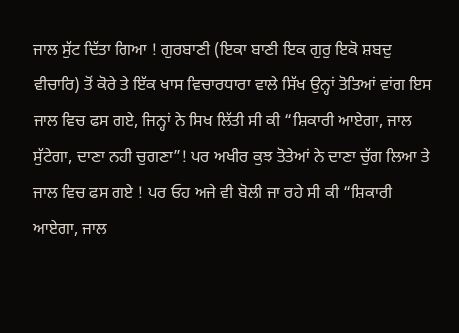ਜਾਲ ਸੁੱਟ ਦਿੱਤਾ ਗਿਆ ! ਗੁਰਬਾਣੀ (ਇਕਾ ਬਾਣੀ ਇਕ ਗੁਰੁ ਇਕੋ ਸ਼ਬਦੁ ਵੀਚਾਰਿ) ਤੋਂ ਕੋਰੇ ਤੇ ਇੱਕ ਖਾਸ ਵਿਚਾਰਧਾਰਾ ਵਾਲੇ ਸਿੱਖ ਉਨ੍ਹਾਂ ਤੋਤਿਆਂ ਵਾਂਗ ਇਸ ਜਾਲ ਵਿਚ ਫਸ ਗਏ, ਜਿਨ੍ਹਾਂ ਨੇ ਸਿਖ ਲਿੱਤੀ ਸੀ ਕੀ “ਸ਼ਿਕਾਰੀ ਆਏਗਾ, ਜਾਲ ਸੁੱਟੇਗਾ, ਦਾਣਾ ਨਹੀ ਚੁਗਣਾ”! ਪਰ ਅਖੀਰ ਕੁਝ ਤੋਤੇਆਂ ਨੇ ਦਾਣਾ ਚੁੱਗ ਲਿਆ ਤੇ ਜਾਲ ਵਿਚ ਫਸ ਗਏ ! ਪਰ ਓਹ ਅਜੇ ਵੀ ਬੋਲੀ ਜਾ ਰਹੇ ਸੀ ਕੀ “ਸ਼ਿਕਾਰੀ ਆਏਗਾ, ਜਾਲ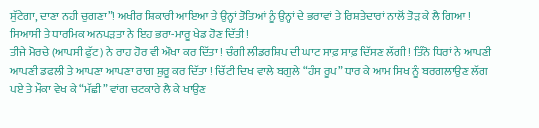ਸੁੱਟੇਗਾ, ਦਾਣਾ ਨਹੀ ਚੁਗਣਾ”! ਅਖੀਰ ਸ਼ਿਕਾਰੀ ਆਇਆ ਤੇ ਉਨ੍ਹਾਂ ਤੋਤਿਆਂ ਨੂੰ ਉਨ੍ਹਾਂ ਦੇ ਭਰਾਵਾਂ ਤੇ ਰਿਸ਼ਤੇਦਾਰਾਂ ਨਾਲੋਂ ਤੋੜ ਕੇ ਲੈ ਗਿਆ ! ਸਿਆਸੀ ਤੇ ਧਾਰਮਿਕ ਅਨਪੜਤਾ ਨੇ ਇਹ ਭਰਾ-ਮਾਰੂ ਖੇਡ ਹੋਣ ਦਿੱਤੀ !
ਤੀਜੇ ਮੋਰਚੇ (ਆਪਸੀ ਫੁੱਟ) ਨੇ ਰਾਹ ਹੋਰ ਵੀ ਔਖਾ ਕਰ ਦਿੱਤਾ ! ਚੰਗੀ ਲੀਡਰਸ਼ਿਪ ਦੀ ਘਾਟ ਸਾਫ਼ ਸਾਫ਼ ਦਿੱਸਣ ਲੱਗੀ ! ਤਿੰਨੋ ਧਿਰਾਂ ਨੇ ਆਪਣੀ ਆਪਣੀ ਡਫਲੀ ਤੇ ਆਪਣਾ ਆਪਣਾ ਰਾਗ ਸ਼ੁਰੂ ਕਰ ਦਿੱਤਾ ! ਚਿੱਟੀ ਦਿਖ ਵਾਲੇ ਬਗੁਲੇ “ਹੰਸ ਰੂਪ” ਧਾਰ ਕੇ ਆਮ ਸਿਖ ਨੂੰ ਬਰਗਲਾਉਣ ਲੱਗ ਪਏ ਤੇ ਮੌਕਾ ਵੇਖ ਕੇ “ਮੱਛੀ” ਵਾਂਗ ਚਟਕਾਰੇ ਲੈ ਕੇ ਖਾਉਣ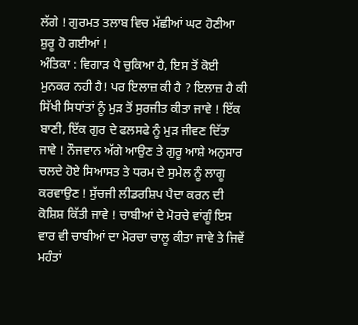ਲੱਗੇ ! ਗੁਰਮਤ ਤਲਾਬ ਵਿਚ ਮੱਛੀਆਂ ਘਟ ਹੋਣੀਆ ਸ਼ੁਰੂ ਹੋ ਗਈਆਂ !
ਅੰਤਿਕਾ : ਵਿਗਾੜ ਪੈ ਚੁਕਿਆ ਹੈ, ਇਸ ਤੋਂ ਕੋਈ ਮੁਨਕਰ ਨਹੀ ਹੈ! ਪਰ ਇਲਾਜ਼ ਕੀ ਹੈ ? ਇਲਾਜ਼ ਹੈ ਕੀ ਸਿੱਖੀ ਸਿਧਾਂਤਾਂ ਨੂੰ ਮੁੜ ਤੋਂ ਸੁਰਜੀਤ ਕੀਤਾ ਜਾਵੇ ! ਇੱਕ ਬਾਣੀ, ਇੱਕ ਗੁਰ ਦੇ ਫਲਸਫੇ ਨੂੰ ਮੁੜ ਜੀਵਣ ਦਿੱਤਾ ਜਾਵੇ ! ਨੌਜਵਾਨ ਅੱਗੇ ਆਉਣ ਤੇ ਗੁਰੂ ਆਸ਼ੇ ਅਨੁਸਾਰ ਚਲਦੇ ਹੋਏ ਸਿਆਸਤ ਤੇ ਧਰਮ ਦੇ ਸੁਮੇਲ ਨੂੰ ਲਾਗੂ ਕਰਵਾਉਣ ! ਸੁੱਚਜੀ ਲੀਡਰਸ਼ਿਪ ਪੈਦਾ ਕਰਨ ਦੀ ਕੋਸ਼ਿਸ਼ ਕਿੱਤੀ ਜਾਵੇ ! ਚਾਬੀਆਂ ਦੇ ਮੋਰਚੇ ਵਾਂਗੂੰ ਇਸ ਵਾਰ ਵੀ ਚਾਬੀਆਂ ਦਾ ਮੋਰਚਾ ਚਾਲੂ ਕੀਤਾ ਜਾਵੇ ਤੇ ਜਿਵੇਂ ਮਹੰਤਾਂ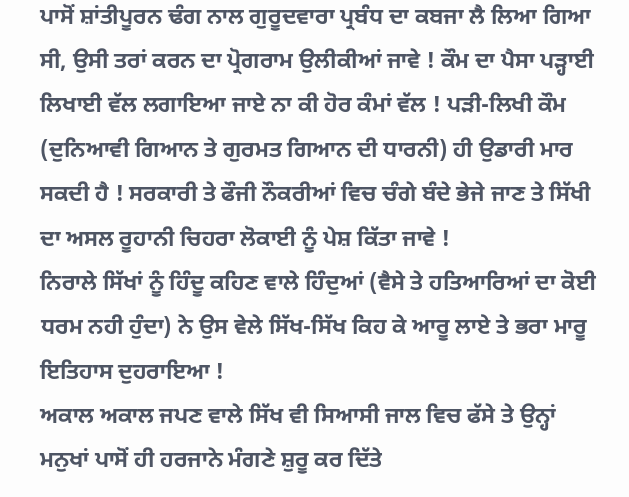ਪਾਸੋਂ ਸ਼ਾਂਤੀਪੂਰਨ ਢੰਗ ਨਾਲ ਗੁਰੂਦਵਾਰਾ ਪ੍ਰਬੰਧ ਦਾ ਕਬਜਾ ਲੈ ਲਿਆ ਗਿਆ ਸੀ, ਉਸੀ ਤਰਾਂ ਕਰਨ ਦਾ ਪ੍ਰੋਗਰਾਮ ਉਲੀਕੀਆਂ ਜਾਵੇ ! ਕੌਮ ਦਾ ਪੈਸਾ ਪੜ੍ਹਾਈ ਲਿਖਾਈ ਵੱਲ ਲਗਾਇਆ ਜਾਏ ਨਾ ਕੀ ਹੋਰ ਕੰਮਾਂ ਵੱਲ ! ਪੜੀ-ਲਿਖੀ ਕੌਮ (ਦੁਨਿਆਵੀ ਗਿਆਨ ਤੇ ਗੁਰਮਤ ਗਿਆਨ ਦੀ ਧਾਰਨੀ) ਹੀ ਉਡਾਰੀ ਮਾਰ ਸਕਦੀ ਹੈ ! ਸਰਕਾਰੀ ਤੇ ਫੌਜੀ ਨੌਕਰੀਆਂ ਵਿਚ ਚੰਗੇ ਬੰਦੇ ਭੇਜੇ ਜਾਣ ਤੇ ਸਿੱਖੀ ਦਾ ਅਸਲ ਰੂਹਾਨੀ ਚਿਹਰਾ ਲੋਕਾਈ ਨੂੰ ਪੇਸ਼ ਕਿੱਤਾ ਜਾਵੇ !
ਨਿਰਾਲੇ ਸਿੱਖਾਂ ਨੂੰ ਹਿੰਦੂ ਕਹਿਣ ਵਾਲੇ ਹਿੰਦੁਆਂ (ਵੈਸੇ ਤੇ ਹਤਿਆਰਿਆਂ ਦਾ ਕੋਈ ਧਰਮ ਨਹੀ ਹੁੰਦਾ) ਨੇ ਉਸ ਵੇਲੇ ਸਿੱਖ-ਸਿੱਖ ਕਿਹ ਕੇ ਆਰੂ ਲਾਏ ਤੇ ਭਰਾ ਮਾਰੂ ਇਤਿਹਾਸ ਦੁਹਰਾਇਆ !
ਅਕਾਲ ਅਕਾਲ ਜਪਣ ਵਾਲੇ ਸਿੱਖ ਵੀ ਸਿਆਸੀ ਜਾਲ ਵਿਚ ਫੱਸੇ ਤੇ ਉਨ੍ਹਾਂ ਮਨੁਖਾਂ ਪਾਸੋਂ ਹੀ ਹਰਜਾਨੇ ਮੰਗਣੇ ਸ਼ੁਰੂ ਕਰ ਦਿੱਤੇ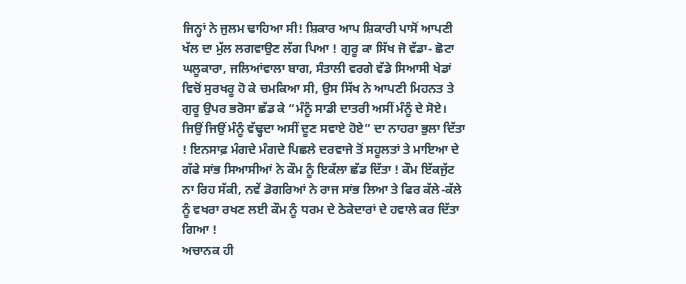ਜਿਨ੍ਹਾਂ ਨੇ ਜੁਲਮ ਢਾਹਿਆ ਸੀ! ਸ਼ਿਕਾਰ ਆਪ ਸ਼ਿਕਾਰੀ ਪਾਸੋਂ ਆਪਣੀ ਖੱਲ ਦਾ ਮੁੱਲ ਲਗਵਾਉਣ ਲੱਗ ਪਿਆ ! ਗੁਰੂ ਕਾ ਸਿੱਖ ਜੋ ਵੱਡਾ- ਛੋਟਾ ਘਲੂਕਾਰਾ, ਜਲਿਆਂਵਾਲਾ ਬਾਗ, ਸੰਤਾਲੀ ਵਰਗੇ ਵੱਡੇ ਸਿਆਸੀ ਖੇਡਾਂ ਵਿਚੋਂ ਸੁਰਖਰੂ ਹੋ ਕੇ ਚਮਕਿਆ ਸੀ, ਉਸ ਸਿੱਖ ਨੇ ਆਪਣੀ ਮਿਹਨਤ ਤੇ ਗੁਰੂ ਉਪਰ ਭਰੋਸਾ ਛੱਡ ਕੇ “ਮੰਨੂੰ ਸਾਡੀ ਦਾਤਰੀ ਅਸੀਂ ਮੰਨੂੰ ਦੇ ਸੋਏ। ਜਿਉਂ ਜਿਉਂ ਮੰਨੂੰ ਵੱਢ੍ਹਦਾ ਅਸੀਂ ਦੂਣ ਸਵਾਏ ਹੋਏ” ਦਾ ਨਾਹਰਾ ਭੁਲਾ ਦਿੱਤਾ ! ਇਨਸਾਫ਼ ਮੰਗਦੇ ਮੰਗਦੇ ਪਿਛਲੇ ਦਰਵਾਜੇ ਤੋਂ ਸਹੂਲਤਾਂ ਤੇ ਮਾਇਆ ਦੇ ਗੱਫੇ ਸਾਂਭ ਸਿਆਸੀਆਂ ਨੇ ਕੌਮ ਨੂੰ ਇਕੱਲਾ ਛੱਡ ਦਿੱਤਾ ! ਕੌਮ ਇੱਕਜੁੱਟ ਨਾ ਰਿਹ ਸੱਕੀ, ਨਵੇਂ ਡੋਗਰਿਆਂ ਨੇ ਰਾਜ ਸਾਂਭ ਲਿਆ ਤੇ ਫਿਰ ਕੱਲੇ-ਕੱਲੇ ਨੂੰ ਵਖਰਾ ਰਖਣ ਲਈ ਕੌਮ ਨੂੰ ਧਰਮ ਦੇ ਠੇਕੇਦਾਰਾਂ ਦੇ ਹਵਾਲੇ ਕਰ ਦਿੱਤਾ ਗਿਆ !
ਅਚਾਨਕ ਹੀ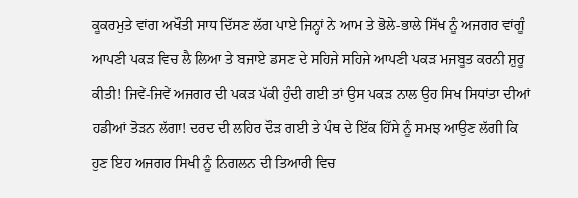ਕੂਕਰਮੁਤੇ ਵਾਂਗ ਅਖੌਤੀ ਸਾਧ ਦਿੱਸਣ ਲੱਗ ਪਾਏ ਜਿਨ੍ਹਾਂ ਨੇ ਆਮ ਤੇ ਭੋਲੇ-ਭਾਲੇ ਸਿੱਖ ਨੂੰ ਅਜਗਰ ਵਾਂਗੂੰ ਆਪਣੀ ਪਕੜ ਵਿਚ ਲੈ ਲਿਆ ਤੇ ਬਜਾਏ ਡਸਣ ਦੇ ਸਹਿਜੇ ਸਹਿਜੇ ਆਪਣੀ ਪਕੜ ਮਜਬੂਤ ਕਰਨੀ ਸ਼ੁਰੂ ਕੀਤੀ! ਜਿਵੇਂ-ਜਿਵੇਂ ਅਜਗਰ ਦੀ ਪਕੜ ਪੱਕੀ ਹੁੰਦੀ ਗਈ ਤਾਂ ਉਸ ਪਕੜ ਨਾਲ ਉਹ ਸਿਖ ਸਿਧਾਂਤਾ ਦੀਆਂ ਹਡੀਆਂ ਤੋੜਨ ਲੱਗਾ! ਦਰਦ ਦੀ ਲਹਿਰ ਦੌੜ ਗਈ ਤੇ ਪੰਥ ਦੇ ਇੱਕ ਹਿੱਸੇ ਨੂੰ ਸਮਝ ਆਉਣ ਲੱਗੀ ਕਿ ਹੁਣ ਇਹ ਅਜਗਰ ਸਿਖੀ ਨੂੰ ਨਿਗਲਨ ਦੀ ਤਿਆਰੀ ਵਿਚ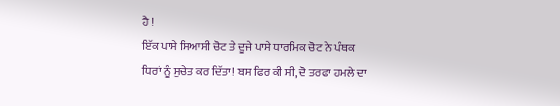ਹੈ !
ਇੱਕ ਪਾਸੇ ਸਿਆਸੀ ਚੋਟ ਤੇ ਦੂਜੇ ਪਾਸੇ ਧਾਰਮਿਕ ਚੋਟ ਨੇ ਪੰਥਕ ਧਿਰਾਂ ਨੂੰ ਸੁਚੇਤ ਕਰ ਦਿੱਤਾ! ਬਸ ਫਿਰ ਕੀ ਸੀ, ਦੋ ਤਰਫਾ ਹਮਲੇ ਦਾ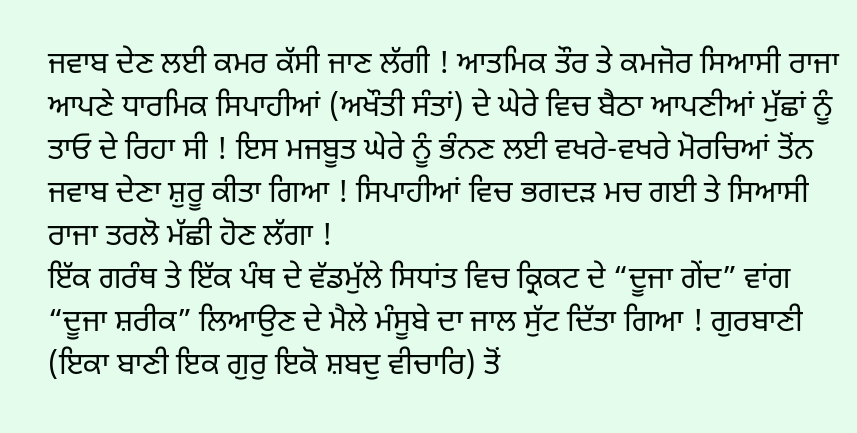ਜਵਾਬ ਦੇਣ ਲਈ ਕਮਰ ਕੱਸੀ ਜਾਣ ਲੱਗੀ ! ਆਤਮਿਕ ਤੌਰ ਤੇ ਕਮਜੋਰ ਸਿਆਸੀ ਰਾਜਾ ਆਪਣੇ ਧਾਰਮਿਕ ਸਿਪਾਹੀਆਂ (ਅਖੌਤੀ ਸੰਤਾਂ) ਦੇ ਘੇਰੇ ਵਿਚ ਬੈਠਾ ਆਪਣੀਆਂ ਮੁੱਛਾਂ ਨੂੰ ਤਾਓ ਦੇ ਰਿਹਾ ਸੀ ! ਇਸ ਮਜਬੂਤ ਘੇਰੇ ਨੂੰ ਭੰਨਣ ਲਈ ਵਖਰੇ-ਵਖਰੇ ਮੋਰਚਿਆਂ ਤੋਂਨ ਜਵਾਬ ਦੇਣਾ ਸ਼ੁਰੂ ਕੀਤਾ ਗਿਆ ! ਸਿਪਾਹੀਆਂ ਵਿਚ ਭਗਦੜ ਮਚ ਗਈ ਤੇ ਸਿਆਸੀ ਰਾਜਾ ਤਰਲੋ ਮੱਛੀ ਹੋਣ ਲੱਗਾ !
ਇੱਕ ਗਰੰਥ ਤੇ ਇੱਕ ਪੰਥ ਦੇ ਵੱਡਮੁੱਲੇ ਸਿਧਾਂਤ ਵਿਚ ਕ੍ਰਿਕਟ ਦੇ “ਦੂਜਾ ਗੇਂਦ” ਵਾਂਗ “ਦੂਜਾ ਸ਼ਰੀਕ” ਲਿਆਉਣ ਦੇ ਮੈਲੇ ਮੰਸੂਬੇ ਦਾ ਜਾਲ ਸੁੱਟ ਦਿੱਤਾ ਗਿਆ ! ਗੁਰਬਾਣੀ (ਇਕਾ ਬਾਣੀ ਇਕ ਗੁਰੁ ਇਕੋ ਸ਼ਬਦੁ ਵੀਚਾਰਿ) ਤੋਂ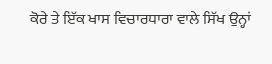ਕੋਰੇ ਤੇ ਇੱਕ ਖਾਸ ਵਿਚਾਰਧਾਰਾ ਵਾਲੇ ਸਿੱਖ ਉਨ੍ਹਾਂ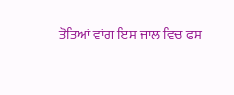ਤੋਤਿਆਂ ਵਾਂਗ ਇਸ ਜਾਲ ਵਿਚ ਫਸ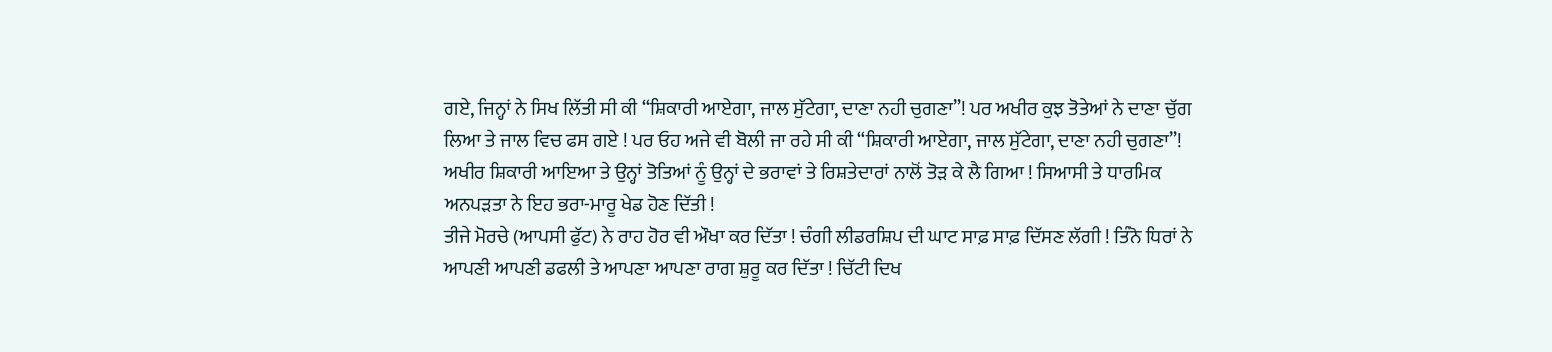ਗਏ, ਜਿਨ੍ਹਾਂ ਨੇ ਸਿਖ ਲਿੱਤੀ ਸੀ ਕੀ “ਸ਼ਿਕਾਰੀ ਆਏਗਾ, ਜਾਲ ਸੁੱਟੇਗਾ, ਦਾਣਾ ਨਹੀ ਚੁਗਣਾ”! ਪਰ ਅਖੀਰ ਕੁਝ ਤੋਤੇਆਂ ਨੇ ਦਾਣਾ ਚੁੱਗ ਲਿਆ ਤੇ ਜਾਲ ਵਿਚ ਫਸ ਗਏ ! ਪਰ ਓਹ ਅਜੇ ਵੀ ਬੋਲੀ ਜਾ ਰਹੇ ਸੀ ਕੀ “ਸ਼ਿਕਾਰੀ ਆਏਗਾ, ਜਾਲ ਸੁੱਟੇਗਾ, ਦਾਣਾ ਨਹੀ ਚੁਗਣਾ”! ਅਖੀਰ ਸ਼ਿਕਾਰੀ ਆਇਆ ਤੇ ਉਨ੍ਹਾਂ ਤੋਤਿਆਂ ਨੂੰ ਉਨ੍ਹਾਂ ਦੇ ਭਰਾਵਾਂ ਤੇ ਰਿਸ਼ਤੇਦਾਰਾਂ ਨਾਲੋਂ ਤੋੜ ਕੇ ਲੈ ਗਿਆ ! ਸਿਆਸੀ ਤੇ ਧਾਰਮਿਕ ਅਨਪੜਤਾ ਨੇ ਇਹ ਭਰਾ-ਮਾਰੂ ਖੇਡ ਹੋਣ ਦਿੱਤੀ !
ਤੀਜੇ ਮੋਰਚੇ (ਆਪਸੀ ਫੁੱਟ) ਨੇ ਰਾਹ ਹੋਰ ਵੀ ਔਖਾ ਕਰ ਦਿੱਤਾ ! ਚੰਗੀ ਲੀਡਰਸ਼ਿਪ ਦੀ ਘਾਟ ਸਾਫ਼ ਸਾਫ਼ ਦਿੱਸਣ ਲੱਗੀ ! ਤਿੰਨੋ ਧਿਰਾਂ ਨੇ ਆਪਣੀ ਆਪਣੀ ਡਫਲੀ ਤੇ ਆਪਣਾ ਆਪਣਾ ਰਾਗ ਸ਼ੁਰੂ ਕਰ ਦਿੱਤਾ ! ਚਿੱਟੀ ਦਿਖ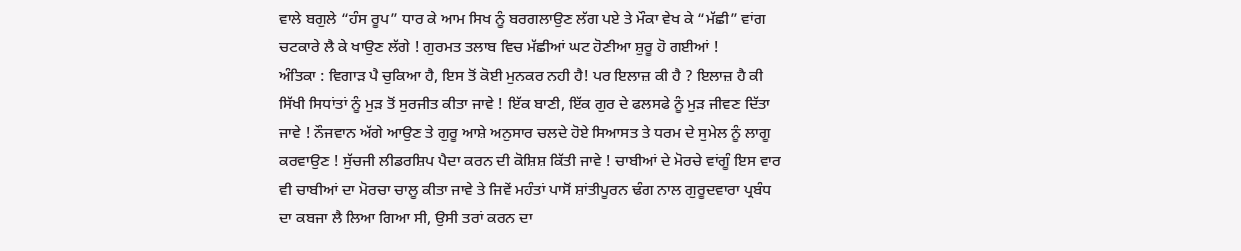ਵਾਲੇ ਬਗੁਲੇ “ਹੰਸ ਰੂਪ” ਧਾਰ ਕੇ ਆਮ ਸਿਖ ਨੂੰ ਬਰਗਲਾਉਣ ਲੱਗ ਪਏ ਤੇ ਮੌਕਾ ਵੇਖ ਕੇ “ਮੱਛੀ” ਵਾਂਗ ਚਟਕਾਰੇ ਲੈ ਕੇ ਖਾਉਣ ਲੱਗੇ ! ਗੁਰਮਤ ਤਲਾਬ ਵਿਚ ਮੱਛੀਆਂ ਘਟ ਹੋਣੀਆ ਸ਼ੁਰੂ ਹੋ ਗਈਆਂ !
ਅੰਤਿਕਾ : ਵਿਗਾੜ ਪੈ ਚੁਕਿਆ ਹੈ, ਇਸ ਤੋਂ ਕੋਈ ਮੁਨਕਰ ਨਹੀ ਹੈ! ਪਰ ਇਲਾਜ਼ ਕੀ ਹੈ ? ਇਲਾਜ਼ ਹੈ ਕੀ ਸਿੱਖੀ ਸਿਧਾਂਤਾਂ ਨੂੰ ਮੁੜ ਤੋਂ ਸੁਰਜੀਤ ਕੀਤਾ ਜਾਵੇ ! ਇੱਕ ਬਾਣੀ, ਇੱਕ ਗੁਰ ਦੇ ਫਲਸਫੇ ਨੂੰ ਮੁੜ ਜੀਵਣ ਦਿੱਤਾ ਜਾਵੇ ! ਨੌਜਵਾਨ ਅੱਗੇ ਆਉਣ ਤੇ ਗੁਰੂ ਆਸ਼ੇ ਅਨੁਸਾਰ ਚਲਦੇ ਹੋਏ ਸਿਆਸਤ ਤੇ ਧਰਮ ਦੇ ਸੁਮੇਲ ਨੂੰ ਲਾਗੂ ਕਰਵਾਉਣ ! ਸੁੱਚਜੀ ਲੀਡਰਸ਼ਿਪ ਪੈਦਾ ਕਰਨ ਦੀ ਕੋਸ਼ਿਸ਼ ਕਿੱਤੀ ਜਾਵੇ ! ਚਾਬੀਆਂ ਦੇ ਮੋਰਚੇ ਵਾਂਗੂੰ ਇਸ ਵਾਰ ਵੀ ਚਾਬੀਆਂ ਦਾ ਮੋਰਚਾ ਚਾਲੂ ਕੀਤਾ ਜਾਵੇ ਤੇ ਜਿਵੇਂ ਮਹੰਤਾਂ ਪਾਸੋਂ ਸ਼ਾਂਤੀਪੂਰਨ ਢੰਗ ਨਾਲ ਗੁਰੂਦਵਾਰਾ ਪ੍ਰਬੰਧ ਦਾ ਕਬਜਾ ਲੈ ਲਿਆ ਗਿਆ ਸੀ, ਉਸੀ ਤਰਾਂ ਕਰਨ ਦਾ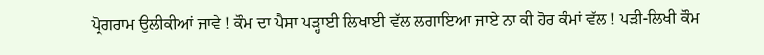ਪ੍ਰੋਗਰਾਮ ਉਲੀਕੀਆਂ ਜਾਵੇ ! ਕੌਮ ਦਾ ਪੈਸਾ ਪੜ੍ਹਾਈ ਲਿਖਾਈ ਵੱਲ ਲਗਾਇਆ ਜਾਏ ਨਾ ਕੀ ਹੋਰ ਕੰਮਾਂ ਵੱਲ ! ਪੜੀ-ਲਿਖੀ ਕੌਮ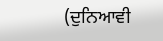(ਦੁਨਿਆਵੀ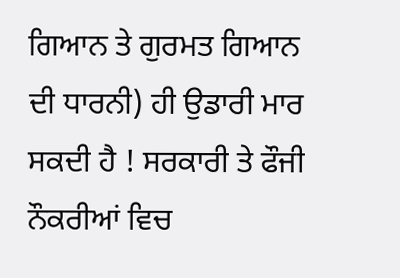ਗਿਆਨ ਤੇ ਗੁਰਮਤ ਗਿਆਨ ਦੀ ਧਾਰਨੀ) ਹੀ ਉਡਾਰੀ ਮਾਰ ਸਕਦੀ ਹੈ ! ਸਰਕਾਰੀ ਤੇ ਫੌਜੀ ਨੌਕਰੀਆਂ ਵਿਚ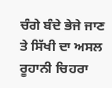ਚੰਗੇ ਬੰਦੇ ਭੇਜੇ ਜਾਣ ਤੇ ਸਿੱਖੀ ਦਾ ਅਸਲ ਰੂਹਾਨੀ ਚਿਹਰਾ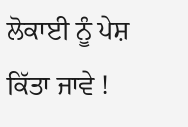ਲੋਕਾਈ ਨੂੰ ਪੇਸ਼ ਕਿੱਤਾ ਜਾਵੇ !